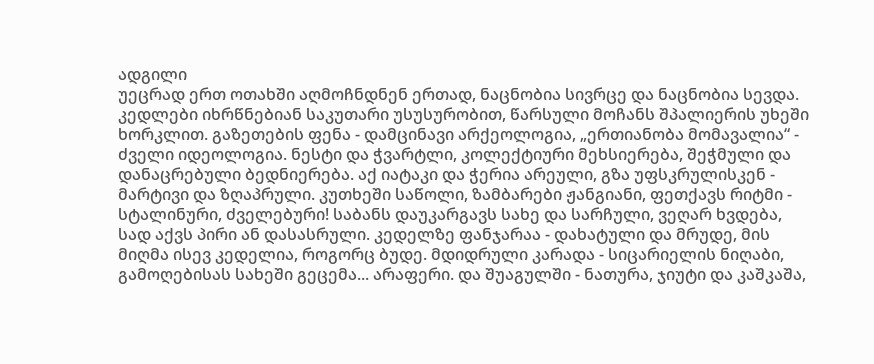ადგილი
უეცრად ერთ ოთახში აღმოჩნდნენ ერთად, ნაცნობია სივრცე და ნაცნობია სევდა. კედლები იხრწნებიან საკუთარი უსუსურობით, წარსული მოჩანს შპალიერის უხეში ხორკლით. გაზეთების ფენა - დამცინავი არქეოლოგია, „ერთიანობა მომავალია“ - ძველი იდეოლოგია. ნესტი და ჭვარტლი, კოლექტიური მეხსიერება, შეჭმული და დანაცრებული ბედნიერება. აქ იატაკი და ჭერია არეული, გზა უფსკრულისკენ - მარტივი და ზღაპრული. კუთხეში საწოლი, ზამბარები ჟანგიანი, ფეთქავს რიტმი - სტალინური, ძველებური! საბანს დაუკარგავს სახე და სარჩული, ვეღარ ხვდება, სად აქვს პირი ან დასასრული. კედელზე ფანჯარაა - დახატული და მრუდე, მის მიღმა ისევ კედელია, როგორც ბუდე. მდიდრული კარადა - სიცარიელის ნიღაბი, გამოღებისას სახეში გეცემა... არაფერი. და შუაგულში - ნათურა, ჯიუტი და კაშკაშა,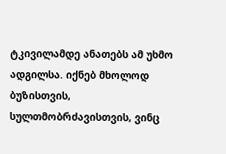ტკივილამდე ანათებს ამ უხმო ადგილსა. იქნებ მხოლოდ ბუზისთვის, სულთმობრძავისთვის, ვინც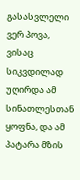გასასვლელი ვერ პოვა, ვისაც სიკვდილად უღირდა ამ სინათლესთან ყოფნა, და ამ პატარა მზის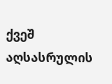ქვეშ აღსასრულის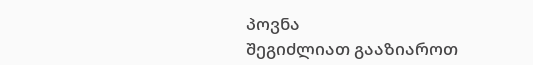პოვნა
შეგიძლიათ გააზიაროთ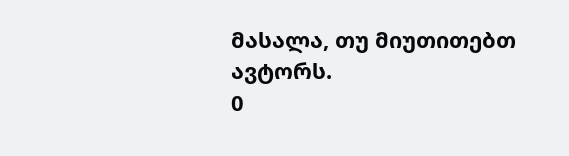მასალა, თუ მიუთითებთ ავტორს.
0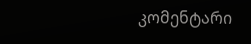კომენტარი